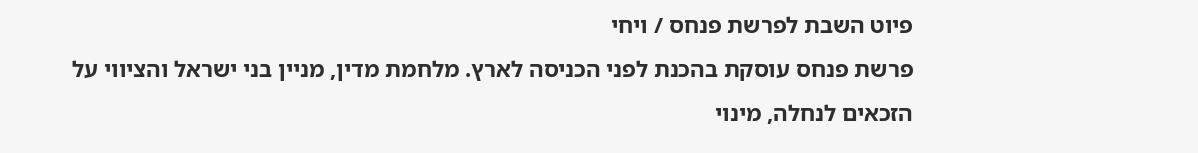פיוט השבת לפרשת פנחס / ויחי
פרשת פנחס עוסקת בהכנת לפני הכניסה לארץ. מלחמת מדין, מניין בני ישראל והציווי על הזכאים לנחלה, מינוי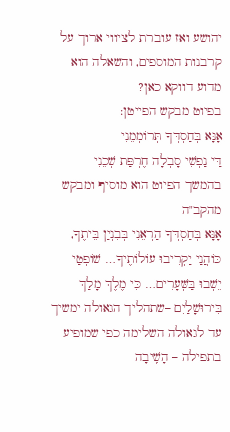יהושע ואז עוברת לציווי ארוך על קרבנות המוספים, והשאלה הוא מדוע דווקא כאן?
בפיוט מבקש הפייטן:
אָנָּא בְּחַסְדְּךָ תְּרוֹמְמֵנִי
דַּי נַפְשִׁי סָבְלָה חֶרְפַּת שְׁכֵנִי
בהמשך הפיוט הוא מוסיף ומבקש מהקב"ה
אָנָּא בְּחַסְדְּךָ הַרְאֵנִי בְּבִנְיַן בֵּיתֶךָ, כּוֹהֲנַי יַקְרִיבוּ עוֹלוֹתֶיךָ… שׁוֹפְטַי יֵשְׁבוּ בַּשְּׁעָרִים… כִּי מֶלֶךְ מָלַךְ בִּירוּשָׁלַיִם –שתהליך הגאולה ימשיך עד לגאולה השלימה כפי שמופיע בתפילה – הָשִֽׁיבָה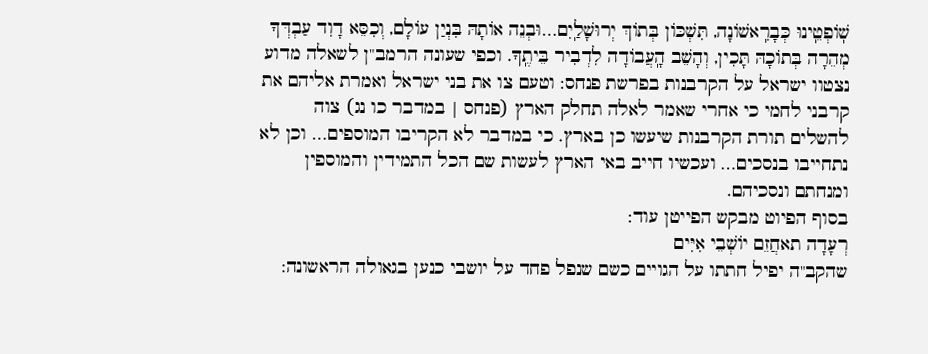שֽׁוֹפְטֵֽינוּ כְּבָרִֽאשׁוֹנָה, תִּשְׁכּוֹן בְּתוֹךְ יְרוּשָׁלַֽיִם…וּבְנֵה אוֹתָהּ בִּנְיַן עוֹלָם, וְכִסֵּא דָוִד עַבְדְּךָ מְהֵרָה בְּתוֹכָהּ תָּכִין, וְהָשֵׁב הָֽעֲבוֹדָה לִדְבִיר בֵּיתֶֽךָ. וכפי שעונה הרמב"ן לשאלה מדוע נצטוו ישראל על הקרבנות בפרשת פנחס: וטעם צו את בני ישראל ואמרת אליהם את קרבני לחמי כי אחרי שאמר לאלה תחלק הארץ (פנחס | במדבר כו נג) צוה להשלים תורת הקרבנות שיעשו כן בארץ. כי במדבר לא הקריבו המוספים… וכן לא נתחייבו בנסכים… ועכשיו חייב באי הארץ לעשות שם הכל התמידין והמוספין ומנחתם ונסכיהם.
בסוף הפיוט מבקש הפייטן עוד:
רְעָדָה תאחֲזֵם יוֹשְׁבֵי אִיִּים
שהקב"ה יפיל חתתו על הגויים כשם שנפל פחד על יושבי כנען בגאולה הראשונה: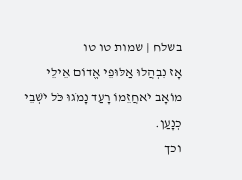בשלח | שמות טו טו
אָז נִבְהֲלוּ אַלּוּפֵי אֱדוֹם אֵילֵי מוֹאָב יֹאחֲזֵמוֹ רָעַד נָמֹגוּ כֹּל יֹשְׁבֵי כְנָעַן.
וכך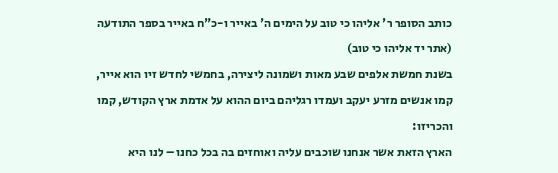כותב הסופר ר' אליהו כי טוב על הימים ה' באייר ו-כ"ח באייר בספר התודעה (אתר יד אליהו כי טוב)
בשנת חמשת אלפים שבע מאות ושמונה ליצירה, בחמשי לחדש זיו הוא אייר, קמו אנשים מזרע יעקב ועמדו רגליהם ביום ההוא על אדמת ארץ הקודש, קמו והכריזו:
הארץ הזאת אשר אנחנו שוכבים עליה ואוחזים בה בכל כחנו – לנו היא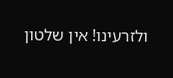ולזרעינו! אין שלטון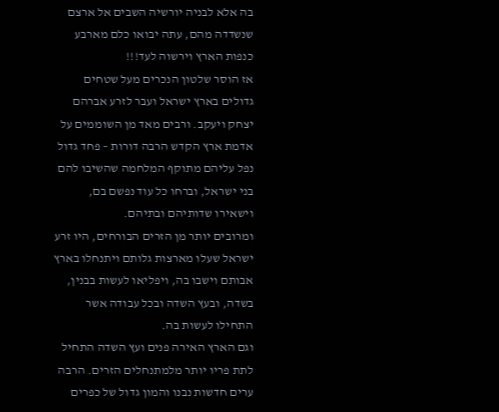בה אלא לבניה יורשיה השבים אל ארצם שנשדדה מהם, עתה יבואו כלם מארבע כנפות הארץ וירשוה לעד!!!
אז הוסר שלטון הנכרים מעל שטחים גדולים בארץ ישראל ועבר לזרע אברהם יצחק ויעקב. ורבים מאד מן השוממים על אדמת ארץ הקדש הרבה דורות – פחד גדול נפל עליהם מתוקף המלחמה שהשיבו להם בני ישראל, וברחו כל עוד נפשם בם, וישאירו שדותיהם ובתיהם.
ומרובים יותר מן הזרים הבורחים, היו זרע ישראל שעלו מארצות גלותם ויתנחלו בארץ אבותם וישבו בה, ויפליאו לעשות בבנין, בשדה, ובעץ השדה ובכל עבודה אשר התחילו לעשות בה.
וגם הארץ האירה פנים ועץ השדה התחיל לתת פריו יותר מלמתנחלים הזרים. הרבה ערים חדשות נבנו והמון גדול של כפרים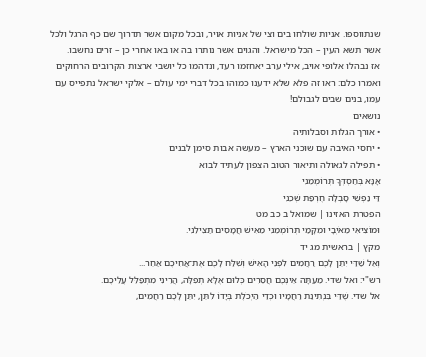שנתווספו. אניות שולחו בים וצי של אניות אויר, ובכל מקום אשר תדרוך שם כף הרגל ולכל אשר תשא העין – הכל מישראל. והגוים אשר נותרו בה או באו אחרי כן – זרים נחשבו.
אז נבהלו אלופי אויב, אילי ערב יאחזמו רעד, ונדהמו כל יושבי ארצות הקרובים הרחוקים ואמרו כלם: ראו זה פלא שלא ידענו כמוהו בכל דברי ימי עולם – אלקי ישראל נתפייס עם עמו, בנים שבים לגבולם!
נושאים
• אורך הגלות וסבלותיה
• יחסי האיבה עם שוכני הארץ – מעשה אבות סימן לבנים
• תפילה לגאולה ותיאור הטוב הצפון לעתיד לבוא
אָנָּא בְּחַסְדְּךָ תְּרוֹמְמֵנִי
דַּי נַפְשִׁי סָבְלָה חֶרְפַּת שְׁכֵנִי
הפטרת האזינו | שמואל ב כב מט
וּמוֹצִיאִי מֵאֹיְבָי וּמִקָּמַי תְּרוֹמְמֵנִי מֵאִישׁ חֲמָסִים תַּצִּילֵנִי.
מקץ | בראשית מג יד
וְאֵל שַׁדַּי יִתֵּן לָכֶם רַחֲמִים לִפְנֵי הָאִישׁ וְשִׁלַּח לָכֶם אֶת־אֲחִיכֶם אַחֵר...
רש"י: ואל שדי. מֵעַתָּה אֵינְכֶם חֲסֵרִים כְּלוּם אֶלָּא תְפִלָּה, הֲרֵינִי מִתְפַּלֵּל עֲלֵיכֶם.
אל שדי. שֶׁדַּי בִּנְתִינַת רַחֲמָיו וּכְדַי הַיְכֹלֶת בְּיָדוֹ לִתֵּן, יִתֵּן לָכֶם רַחֲמִים,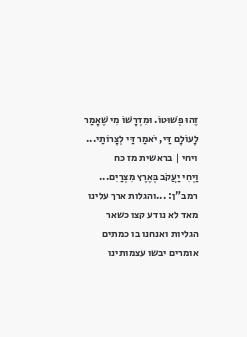זֶהוּ פְשׁוּטוֹ. וּמִדְרָשׁוֹ מִי שֶׁאָמַר לָעוֹלָם דַּי, יֹאמַר דַּי לְצָרוֹתַי...
ויחי | בראשית מז כח
וַיְחִי יַעֲקֹב בְּאֶרֶץ מִצְרַיִם...
רמב"ן: ...והגלות ארך עלינו מאד לא נודע קצו כשאר הגליות ואנחנו בו כמתים אומרים יבשו עצמותינו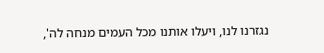נגזרנו לנו, ויעלו אותנו מכל העמים מנחה לה',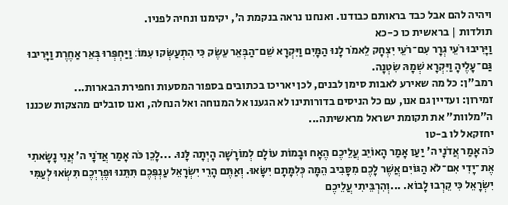ויהיה להם אבל כבד בראותם כבודנו. ואנחנו נראה בנקמת ה', יקימנו ונחיה לפניו.
תולדות | בראשית כו כ-כא
וַיָּרִיבוּ רֹעֵי גְרָר עִם־רֹעֵי יִצְחָק לֵאמֹר לָנוּ הַמָּיִם וַיִּקְרָא שֵׁם־הַבְּאֵר עֵשֶׂק כִּי הִתְעַשְּׂקוּ עִמּוֹ׃ וַיַּחְפְּרוּ בְּאֵר אַחֶרֶת וַיָּרִיבוּ גַּם־עָלֶיהָ וַיִּקְרָא שְׁמָהּ שִׂטְנָה.
רמב"ן: כל מה שאירע לאבות סימן לבנים, לכן יאריכו בכתובים בספור המסעות וחפירת הבארות...
זמירון: ועדיין גם אנו, עם כל הניסים בדורותינו לא הגענו אל המנוחה ואל הנחלה, ואנו סובלים מהצקות שכננו ה"מלוות" את תקומת ישראל מראשיתה...
יחזקאל לו ב-טו
כֹּה אָמַר אֲדֹנָי ה' יַעַן אָמַר הָאוֹיֵב עֲלֵיכֶם הֶאָח וּבָמוֹת עוֹלָם לְמוֹרָשָׁה הָיְתָה לָּנוּ. ...לָכֵן כֹּה אָמַר אֲדֹנָי ה' אֲנִי נָשָׂאתִי אֶת־יָדִי אִם־לֹא הַגּוֹיִם אֲשֶׁר לָכֶם מִסָּבִיב הֵמָּה כְּלִמָּתָם יִשָּׂאוּ. וְאַתֶּם הָרֵי יִשְׂרָאֵל עַנְפְּכֶם תִּתֵּנוּ וּפֶרְיְכֶם תִּשְׂאוּ לְעַמִּי יִשְׂרָאֵל כִּי קֵרְבוּ לָבוֹא. ...וְהִרְבֵּיתִי עֲלֵיכֶם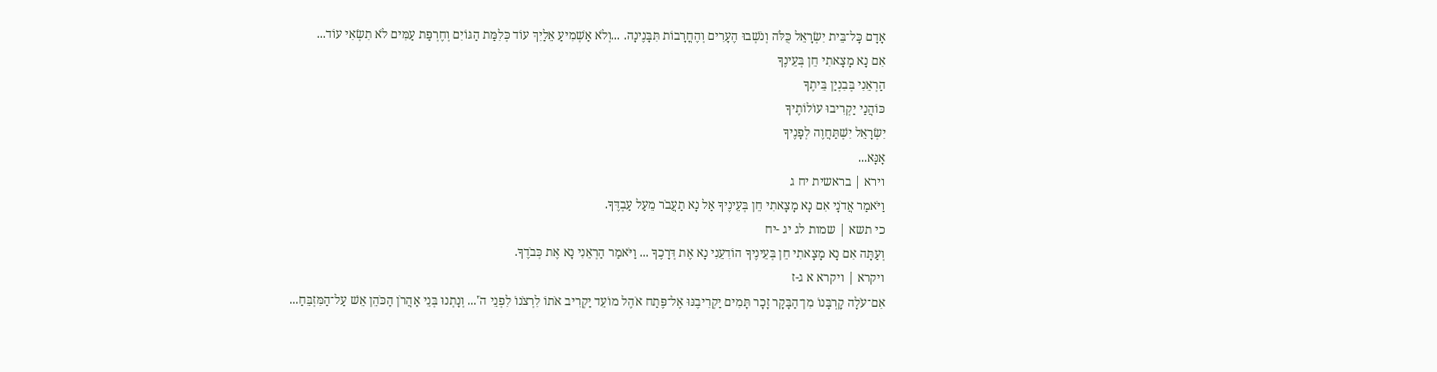אָדָם כׇּל־בֵּית יִשְׂרָאֵל כֻּלֹּה וְנֹשְׁבוּ הֶעָרִים וְהֶחֳרָבוֹת תִּבָּנֶינָה. ...וְלֹא אַשְׁמִיעַ אֵלַיִךְ עוֹד כְּלִמַּת הַגּוֹיִם וְחֶרְפַּת עַמִּים לֹא תִשְׂאִי עוֹד...
אִם נָא מָצָאתִי חֵן בְּעֵינֶךָ
הַרְאֵנִי בְּבִנְיַן בֵּיתֶךָ
כּוֹהֲנַי יַקְרִיבוּ עוֹלוֹתֶיךָ
יִשְׂרָאֵל יִשְׁתַּחֲוֶה לְפָנֶיךָ
אָנָּא...
וירא | בראשית יח ג
וַיֹּאמַר אֲדֹנָי אִם נָא מָצָאתִי חֵן בְּעֵינֶיךָ אַל נָא תַעֲבֹר מֵעַל עַבְדֶּךָ.
כי תשא | שמות לג יג -יח
וְעַתָּה אִם נָא מָצָאתִי חֵן בְּעֵינֶיךָ הוֹדִעֵנִי נָא אֶת דְּרָכֶךָ ... וַיֹּאמַר הַרְאֵנִי נָא אֶת כְּבֹדֶךָ.
ויקרא | ויקרא א ג-ז
אִם־עֹלָה קׇרְבָּנוֹ מִן־הַבָּקָר זָכָר תָּמִים יַקְרִיבֶנּוּ אֶל־פֶּתַח אֹהֶל מוֹעֵד יַקְרִיב אֹתוֹ לִרְצֹנוֹ לִפְנֵי הֹ'... וְנָתְנוּ בְּנֵי אַהֲרֹן הַכֹּהֵן אֵשׁ עַל־הַמִּזְבֵּחַ...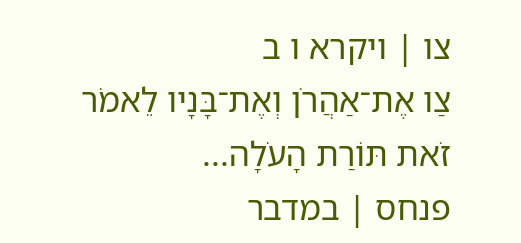צו | ויקרא ו ב
צַו אֶת־אַהֲרֹן וְאֶת־בָּנָיו לֵאמֹר זֹאת תּוֹרַת הָעֹלָה...
פנחס | במדבר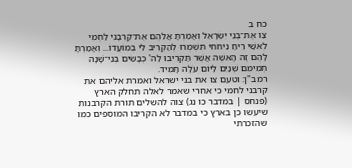כח ב
צַו אֶת־בְּנֵי יִשְׂרָאֵל וְאָמַרְתָּ אֲלֵהֶם אֶת־קׇרְבָּנִי לַחְמִי לְאִשַּׁי רֵיחַ נִיחֹחִי תִּשְׁמְרוּ לְהַקְרִיב לִי בְּמוֹעֲדוֹ... וְאָמַרְתָּ לָהֶם זֶה הָאִשֶּׁה אֲשֶׁר תַּקְרִיבוּ לַה' כְּבָשִׂים בְּנֵי־שָׁנָה תְמִימִם שְׁנַיִם לַיּוֹם עֹלָה תָמִיד.
רמב"ן: וטעם צו את בני ישראל ואמרת אליהם את קרבני לחמי כי אחרי שאמר לאלה תחלק הארץ (פנחס | במדבר כו נג) צוה להשלים תורת הקרבנות שיעשו כן בארץ כי במדבר לא הקריבו המוספים כמו שהזכרתי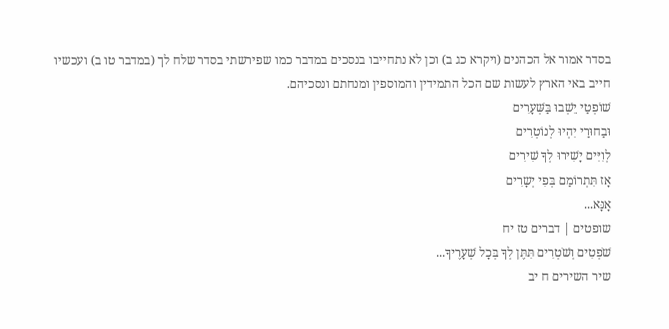בסדר אמור אל הכהנים (ויקרא כג ב) וכן לא נתחייבו בנסכים במדבר כמו שפירשתי בסדר שלח לך (במדבר טו ב) ועכשיו חייב באי הארץ לעשות שם הכל התמידין והמוספין ומנחתם ונסכיהם.
שׁוֹפְטַי יֵשְׁבוּ בַּשְּׁעָרִים
וּבַחוּרַי יִהְיוּ לְנוֹטְרִים
לְוִיִּים יָשִׁירוּ לְךָ שִׁירִים
אָז תִּתְרוֹמַם בְּפִי יְשָרִים
אָנָּא...
שופטים | דברים טז יח
שֹׁפְטִים וְשֹׁטְרִים תִּתֶּן לְךָ בְּכָל שְׁעָרֶיךָ...
שיר השירים ח יב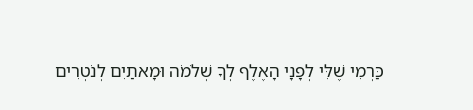כַּרְמִי שֶׁלִּי לְפָנָי הָאֶלֶף לְךָ שְׁלֹמֹה וּמָאתַיִם לְנֹטְרִים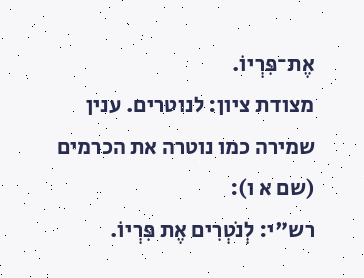אֶת־פִּרְיוֹ.
מצודת ציון: לנוטרים. ענין שמירה כמו נוטרה את הכרמים (שם א ו):
רש"י: לְנֹטְרִים אֶת פִּרְיוֹ.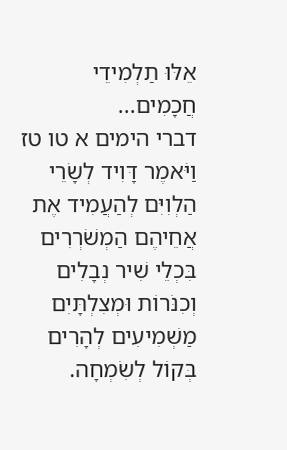אֵלּוּ תַלְמִידֵי חֲכָמִים...
דברי הימים א טו טז
וַיֹּאמֶר דָּוִיד לְשָׂרֵי הַלְוִיִּם לְהַעֲמִיד אֶת אֲחֵיהֶם הַמְשֹׁרְרִים בִּכְלֵי שִׁיר נְבָלִים וְכִנֹּרוֹת וּמְצִלְתָּיִם מַשְׁמִיעִים לְהָרִים בְּקוֹל לְשִׂמְחָה.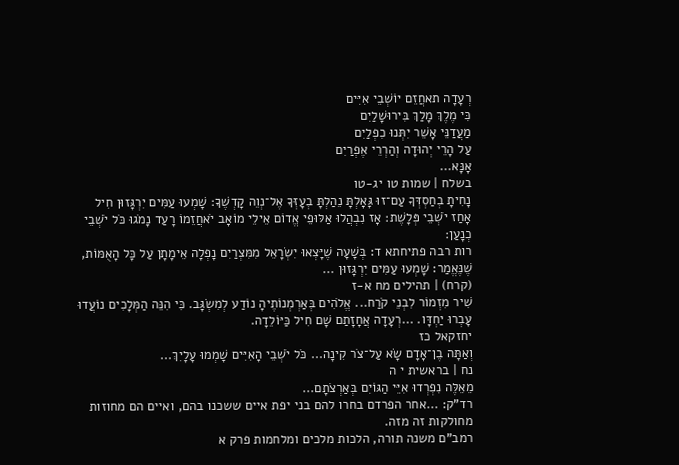רְעָדָה תאחֲזֵם יוֹשְׁבֵי אִיִּים
כִּי מֶלֶךְ מָלַךְ בִּירוּשָׁלַיִם
מַעֲדַנֵּי אָשֵׁר יִתְּנוּ כִפְלַיִם
עַל הָרֵי יְהוּדָה וְהַרְרֵי אֶפְרַיִם
אָנָּא...
בשלח | שמות טו יג-טו
נָחִיתָ בְחַסְדְּךָ עַם־זוּ גָּאָלְתָּ נֵהַלְתָּ בְעׇזְּךָ אֶל־נְוֵה קׇדְשֶׁךָ׃ שָׁמְעוּ עַמִּים יִרְגָּזוּן חִיל אָחַז יֹשְׁבֵי פְּלָשֶׁת׃ אָז נִבְהֲלוּ אַלּוּפֵי אֱדוֹם אֵילֵי מוֹאָב יֹאחֲזֵמוֹ רָעַד נָמֹגוּ כֹּל יֹשְׁבֵי כְנָעַן׃
רות רבה פתיחתא ד: בְּשָׁעָה שֶׁיָּצְאוּ יִשְׂרָאֵל מִמִּצְרַיִם נָפְלָה אֵימָתָן עַל כָּל הָאֻמּוֹת, שֶׁנֶּאֱמַר: שָׁמְעוּ עַמִּים יִרְגָּזוּן ...
(קרח) | תהילים מח א-ז
שִׁיר מִזְמוֹר לִבְנֵי קֹרַח... אֱלֹהִים בְּאַרְמְנוֹתֶיהָ נוֹדַע לְמִשְׂגָּב. כִּי הִנֵּה הַמְּלָכִים נוֹעֲדוּ עָבְרוּ יַחְדָּו. ...רְעָדָה אֲחָזָתַם שָׁם חִיל כַּיּוֹלֵדָה.
יחזקאל כז
וְאַתָּה בֶן־אָדָם שָׂא עַל־צֹר קִינָה... כֹּל יֹשְׁבֵי הָאִיִּים שָׁמְמוּ עָלָיִךְ...
נח | בראשית י ה
מֵאֵלֶּה נִפְרְדוּ אִיֵּי הַגּוֹיִם בְּאַרְצֹתָם...
רד"ק: ...אחר הפרדם בחרו להם בני יפת איים ששכנו בהם, ואיים הם מחוזות מחולקות זה מזה.
רמב"ם משנה תורה, הלכות מלכים ומלחמות פרק א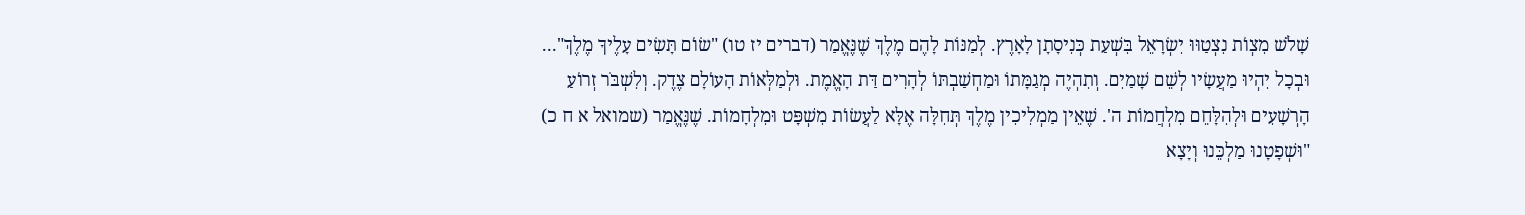שָׁלֹשׁ מִצְוֹת נִצְטַוּוּ יִשְׂרָאֵל בִּשְׁעַת כְּנִיסָתָן לָאָרֶץ. לְמַנּוֹת לָהֶם מֶלֶךְ שֶׁנֶּאֱמַר (דברים יז טו) "שׂוֹם תָּשִׂים עָלֶיךָ מֶלֶךְ"... וּבְכָל יִהְיוּ מַעֲשָׂיו לְשֵׁם שָׁמַיִם. וְתִהְיֶה מְגַמָּתוֹ וּמַחְשַׁבְתּוֹ לְהָרִים דַּת הָאֱמֶת. וּלְמַלְּאוֹת הָעוֹלָם צֶדֶק. וְלִשְׁבֹּר זְרוֹעַ הָרְשָׁעִים וּלְהִלָּחֵם מִלְחֲמוֹת ה'. שֶׁאֵין מַמְלִיכִין מֶלֶךְ תְּחִלָּה אֶלָּא לַעֲשׂוֹת מִשְׁפָּט וּמִלְחָמוֹת. שֶׁנֶּאֱמַר (שמואל א ח כ) "וּשְׁפָטָנוּ מַלְכֵּנוּ וְיָצָא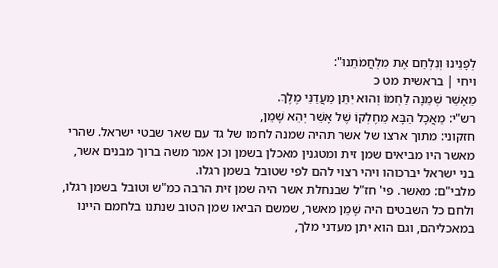לְפָנֵינוּ וְנִלְחַם אֶת מִלְחֲמֹתֵנוּ":
ויחי | בראשית מט כ
מֵאָשֵׁר שְׁמֵנָה לַחְמוֹ וְהוּא יִתֵּן מַעֲדַנֵּי מֶלֶךְ.
רש"י: מַאֲכָל הַבָּא מֵחֶלְקוֹ שֶׁל אָשֵׁר יְהֵא שָׁמֵן,
חזקוני: מתוך ארצו של אשר תהיה שמנה לחמו של גד עם שאר שבטי ישראל. שהרי מאשר היו מביאים שמן זית ומטגנין מאכלן בשמן וכן אמר משה ברוך מבנים אשר, בני ישראל יברכוהו ויהי רצוי להם לפי שטובל בשמן רגלו.
מלבי"ם: מאשר. פי' חז"ל שבנחלת אשר היה שמן זית הרבה כמ"ש וטובל בשמן רגלו, ולחם כל השבטים היה שָׁמֵן מאשר, שמשם הביאו שמן הטוב שנתנו בלחמם היינו במאכליהם, וגם הוא יתן מעדני מלך,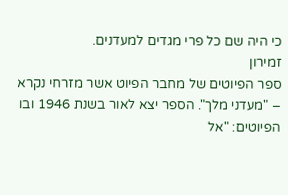כי היה שם כל פרי מגדים למעדנים.
זמירון
ספר הפיוטים של מחבר הפיוט אשר מזרחי נקרא – "מעדני מלך". הספר יצא לאור בשנת 1946 ובו הפיוטים: "אל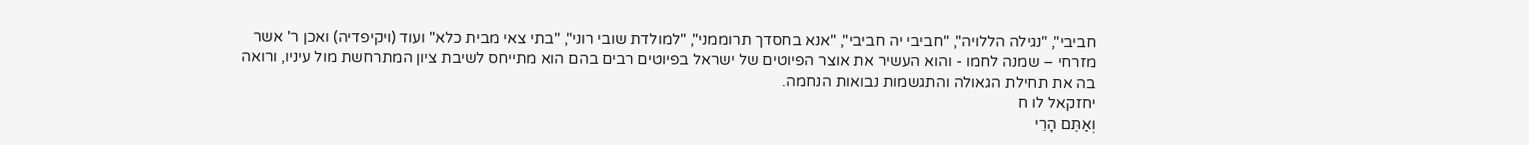חביבי", "נגילה הללויה", "חביבי יה חביבי", "אנא בחסדך תרוממני", "למולדת שובי רוני", "בתי צאי מבית כלא" ועוד (ויקיפדיה) ואכן ר' אשר מזרחי – שמנה לחמו - והוא העשיר את אוצר הפיוטים של ישראל בפיוטים רבים בהם הוא מתייחס לשיבת ציון המתרחשת מול עיניו, ורואה בה את תחילת הגאולה והתגשמות נבואות הנחמה.
יחזקאל לו ח
וְאַתֶּם הָרֵי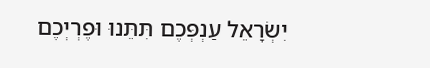יִשְׂרָאֵל עַנְפְּכֶם תִּתֵּנוּ וּפֶרְיְכֶם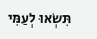תִּשְׂאוּ לְעַמִּי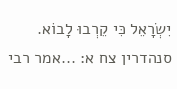יִשְׂרָאֵל כִּי קֵרְבוּ לָבוֹא.
סנהדרין צח א: ...אמר רבי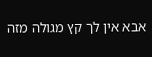אבא אין לך קץ מגולה מזה